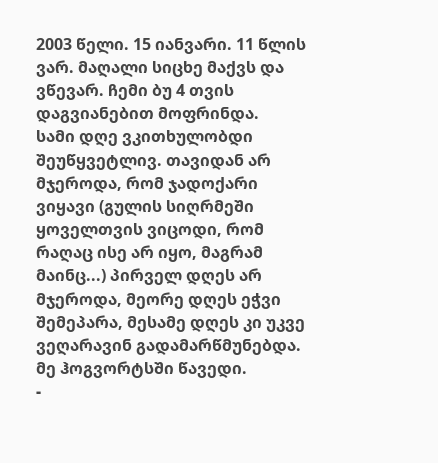2003 წელი. 15 იანვარი. 11 წლის ვარ. მაღალი სიცხე მაქვს და ვწევარ. ჩემი ბუ 4 თვის დაგვიანებით მოფრინდა.
სამი დღე ვკითხულობდი შეუწყვეტლივ. თავიდან არ მჯეროდა, რომ ჯადოქარი ვიყავი (გულის სიღრმეში ყოველთვის ვიცოდი, რომ რაღაც ისე არ იყო, მაგრამ მაინც...) პირველ დღეს არ მჯეროდა, მეორე დღეს ეჭვი შემეპარა, მესამე დღეს კი უკვე ვეღარავინ გადამარწმუნებდა.
მე ჰოგვორტსში წავედი.
-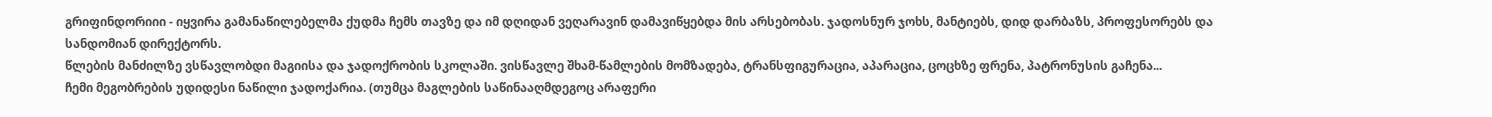გრიფინდორიიი - იყვირა გამანაწილებელმა ქუდმა ჩემს თავზე და იმ დღიდან ვეღარავინ დამავიწყებდა მის არსებობას. ჯადოსნურ ჯოხს, მანტიებს, დიდ დარბაზს, პროფესორებს და სანდომიან დირექტორს.
წლების მანძილზე ვსწავლობდი მაგიისა და ჯადოქრობის სკოლაში. ვისწავლე შხამ-წამლების მომზადება, ტრანსფიგურაცია, აპარაცია, ცოცხზე ფრენა, პატრონუსის გაჩენა...
ჩემი მეგობრების უდიდესი ნაწილი ჯადოქარია. (თუმცა მაგლების საწინააღმდეგოც არაფერი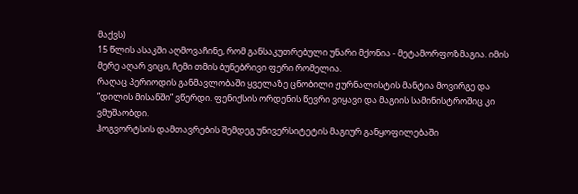მაქვს)
15 წლის ასაკში აღმოვაჩინე, რომ განსაკუთრებული უნარი მქონია - მეტამორფოზმაგია. იმის მერე აღარ ვიცი, ჩემი თმის ბუნებრივი ფერი რომელია.
რაღაც პერიოდის განმავლობაში ყველაზე ცნობილი ჟურნალისტის მანტია მოვირგე და ”დილის მისანში” ვწერდი. ფენიქსის ორდენის წევრი ვიყავი და მაგიის სამინისტროშიც კი ვმუშაობდი.
ჰოგვორტსის დამთავრების შემდეგ უნივერსიტეტის მაგიურ განყოფილებაში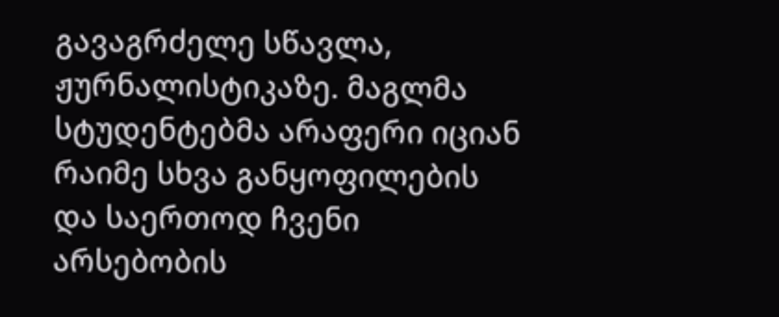გავაგრძელე სწავლა, ჟურნალისტიკაზე. მაგლმა სტუდენტებმა არაფერი იციან რაიმე სხვა განყოფილების და საერთოდ ჩვენი არსებობის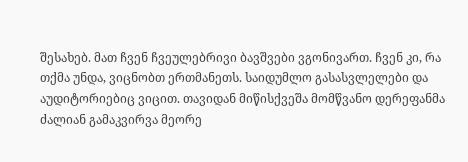შესახებ. მათ ჩვენ ჩვეულებრივი ბავშვები ვგონივართ. ჩვენ კი, რა თქმა უნდა, ვიცნობთ ერთმანეთს. საიდუმლო გასასვლელები და აუდიტორიებიც ვიცით. თავიდან მიწისქვეშა მომწვანო დერეფანმა ძალიან გამაკვირვა მეორე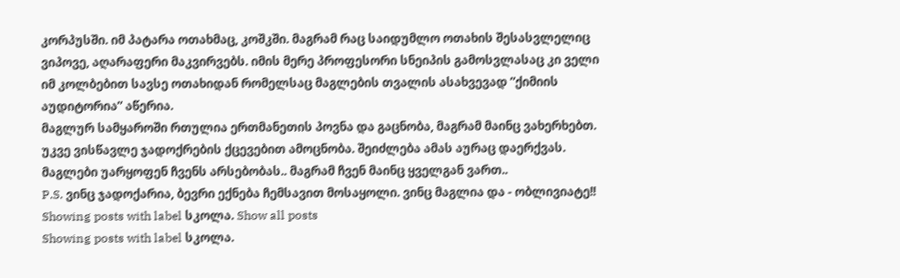კორპუსში. იმ პატარა ოთახმაც, კოშკში. მაგრამ რაც საიდუმლო ოთახის შესასვლელიც ვიპოვე, აღარაფერი მაკვირვებს. იმის მერე პროფესორი სნეიპის გამოსვლასაც კი ველი იმ კოლბებით სავსე ოთახიდან რომელსაც მაგლების თვალის ასახვევად ”ქიმიის აუდიტორია” აწერია.
მაგლურ სამყაროში რთულია ერთმანეთის პოვნა და გაცნობა, მაგრამ მაინც ვახერხებთ. უკვე ვისწავლე ჯადოქრების ქცევებით ამოცნობა. შეიძლება ამას აურაც დაერქვას.
მაგლები უარყოფენ ჩვენს არსებობას.. მაგრამ ჩვენ მაინც ყველგან ვართ..
P.S. ვინც ჯადოქარია, ბევრი ექნება ჩემსავით მოსაყოლი. ვინც მაგლია და - ობლივიატე!!
Showing posts with label სკოლა. Show all posts
Showing posts with label სკოლა.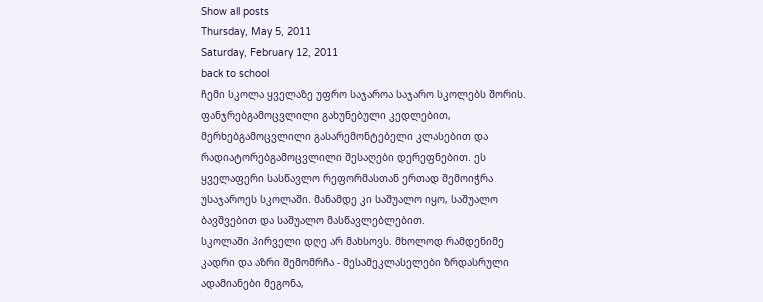Show all posts
Thursday, May 5, 2011
Saturday, February 12, 2011
back to school
ჩემი სკოლა ყველაზე უფრო საჯაროა საჯარო სკოლებს შორის. ფანჯრებგამოცვლილი გახუნებული კედლებით, მერხებგამოცვლილი გასარემონტებელი კლასებით და რადიატორებგამოცვლილი შესაღები დერეფნებით. ეს ყველაფერი სასწავლო რეფორმასთან ერთად შემოიჭრა უსაჯაროეს სკოლაში. მანამდე კი საშუალო იყო, საშუალო ბავშვებით და საშუალო მასწავლებლებით.
სკოლაში პირველი დღე არ მახსოვს. მხოლოდ რამდენიმე კადრი და აზრი შემომრჩა - მესამეკლასელები ზრდასრული ადამიანები მეგონა,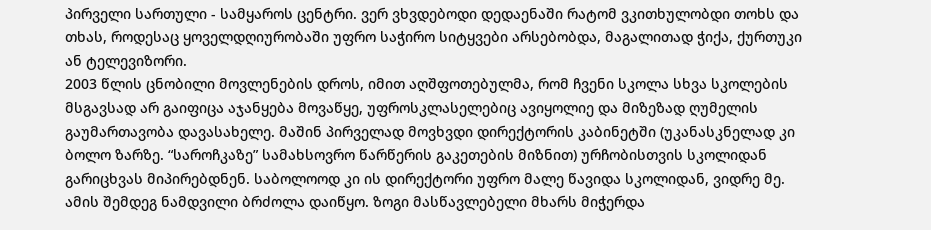პირველი სართული - სამყაროს ცენტრი. ვერ ვხვდებოდი დედაენაში რატომ ვკითხულობდი თოხს და თხას, როდესაც ყოველდღიურობაში უფრო საჭირო სიტყვები არსებობდა, მაგალითად ჭიქა, ქურთუკი ან ტელევიზორი.
2003 წლის ცნობილი მოვლენების დროს, იმით აღშფოთებულმა, რომ ჩვენი სკოლა სხვა სკოლების მსგავსად არ გაიფიცა აჯანყება მოვაწყე, უფროსკლასელებიც ავიყოლიე და მიზეზად ღუმელის გაუმართავობა დავასახელე. მაშინ პირველად მოვხვდი დირექტორის კაბინეტში (უკანასკნელად კი ბოლო ზარზე. “საროჩკაზე” სამახსოვრო წარწერის გაკეთების მიზნით) ურჩობისთვის სკოლიდან გარიცხვას მიპირებდნენ. საბოლოოდ კი ის დირექტორი უფრო მალე წავიდა სკოლიდან, ვიდრე მე.
ამის შემდეგ ნამდვილი ბრძოლა დაიწყო. ზოგი მასწავლებელი მხარს მიჭერდა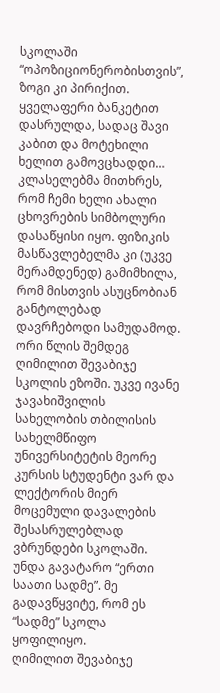სკოლაში “ოპოზიციონერობისთვის”, ზოგი კი პირიქით. ყველაფერი ბანკეტით დასრულდა, სადაც შავი კაბით და მოტეხილი ხელით გამოვცხადდი… კლასელებმა მითხრეს, რომ ჩემი ხელი ახალი ცხოვრების სიმბოლური დასაწყისი იყო. ფიზიკის მასწავლებელმა კი (უკვე მერამდენედ) გამიმხილა, რომ მისთვის ასუცნობიან განტოლებად დავრჩებოდი სამუდამოდ.
ორი წლის შემდეგ
ღიმილით შევაბიჯე სკოლის ეზოში. უკვე ივანე ჯავახიშვილის სახელობის თბილისის სახელმწიფო უნივერსიტეტის მეორე კურსის სტუდენტი ვარ და ლექტორის მიერ მოცემული დავალების შესასრულებლად ვბრუნდები სკოლაში. უნდა გავატარო “ერთი საათი სადმე”. მე გადავწყვიტე, რომ ეს “სადმე” სკოლა ყოფილიყო.
ღიმილით შევაბიჯე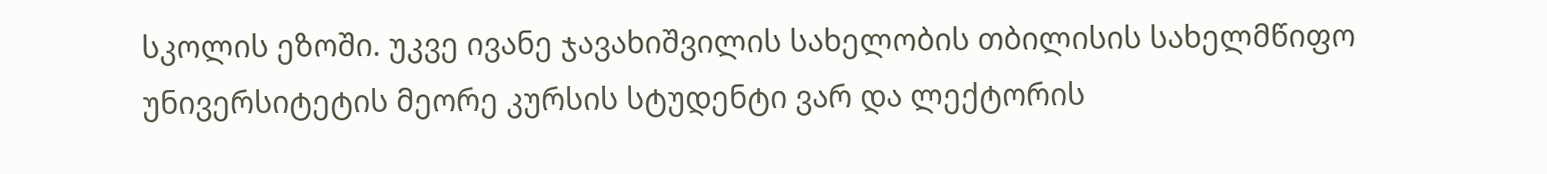სკოლის ეზოში. უკვე ივანე ჯავახიშვილის სახელობის თბილისის სახელმწიფო უნივერსიტეტის მეორე კურსის სტუდენტი ვარ და ლექტორის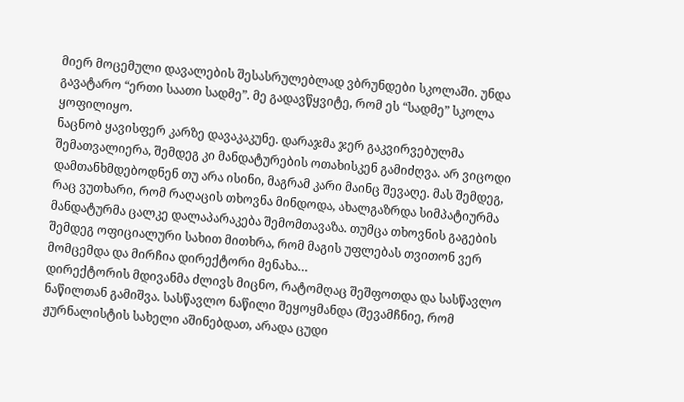მიერ მოცემული დავალების შესასრულებლად ვბრუნდები სკოლაში. უნდა გავატარო “ერთი საათი სადმე”. მე გადავწყვიტე, რომ ეს “სადმე” სკოლა ყოფილიყო.
ნაცნობ ყავისფერ კარზე დავაკაკუნე. დარაჯმა ჯერ გაკვირვებულმა შემათვალიერა, შემდეგ კი მანდატურების ოთახისკენ გამიძღვა. არ ვიცოდი დამთანხმდებოდნენ თუ არა ისინი, მაგრამ კარი მაინც შევაღე. მას შემდეგ, რაც ვუთხარი, რომ რაღაცის თხოვნა მინდოდა, ახალგაზრდა სიმპატიურმა მანდატურმა ცალკე დალაპარაკება შემომთავაზა. თუმცა თხოვნის გაგების შემდეგ ოფიციალური სახით მითხრა, რომ მაგის უფლებას თვითონ ვერ მომცემდა და მირჩია დირექტორი მენახა…
დირექტორის მდივანმა ძლივს მიცნო, რატომღაც შეშფოთდა და სასწავლო ნაწილთან გამიშვა. სასწავლო ნაწილი შეყოყმანდა (შევამჩნიე, რომ ჟურნალისტის სახელი აშინებდათ, არადა ცუდი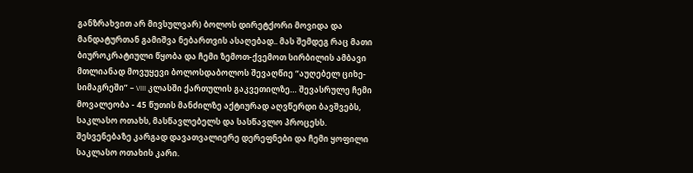განზრახვით არ მივსულვარ) ბოლოს დირეტქორი მოვიდა და მანდატურთან გამიშვა ნებართვის ასაღებად.. მას შემდეგ რაც მათი ბიუროკრატიული წყობა და ჩემი ზემოთ-ქვემოთ სირბილის ამბავი მთლიანად მოვუყევი ბოლოსდაბოლოს შევაღწიე “აუღებელ ციხე-სიმაგრეში” – VIII კლასში ქართულის გაკვეთილზე… შევასრულე ჩემი მოვალეობა - 45 წუთის მანძილზე აქტიურად აღვწერდი ბავშვებს, საკლასო ოთახს, მასწავლებელს და სასწავლო პროცესს.
შესვენებაზე კარგად დავათვალიერე დერეფნები და ჩემი ყოფილი საკლასო ოთახის კარი.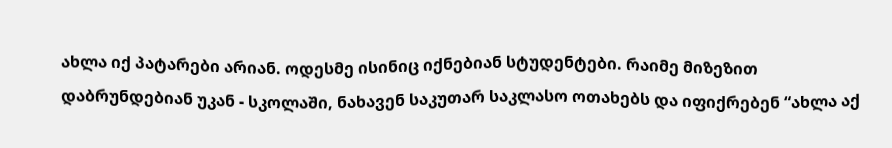ახლა იქ პატარები არიან. ოდესმე ისინიც იქნებიან სტუდენტები. რაიმე მიზეზით დაბრუნდებიან უკან - სკოლაში, ნახავენ საკუთარ საკლასო ოთახებს და იფიქრებენ “ახლა აქ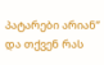პატარები არიან”
და თქვენ რას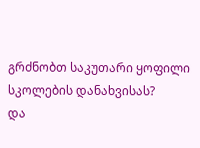გრძნობთ საკუთარი ყოფილი სკოლების დანახვისას?
და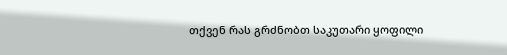თქვენ რას გრძნობთ საკუთარი ყოფილი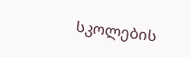სკოლების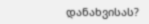დანახვისას?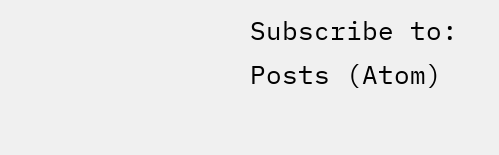Subscribe to:
Posts (Atom)